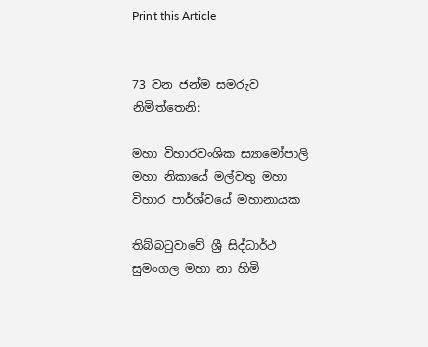Print this Article


73 වන ජන්ම සමරුව නිමිත්තෙනි:

මහා විහාරවංශික ස්‍යාමෝපාලි මහා නිකායේ මල්වතු මහා විහාර පාර්ශ්වයේ මහානායක

තිබ්බටුවාවේ ශ්‍රී සිද්ධාර්ථ සුමංගල මහා නා හිමි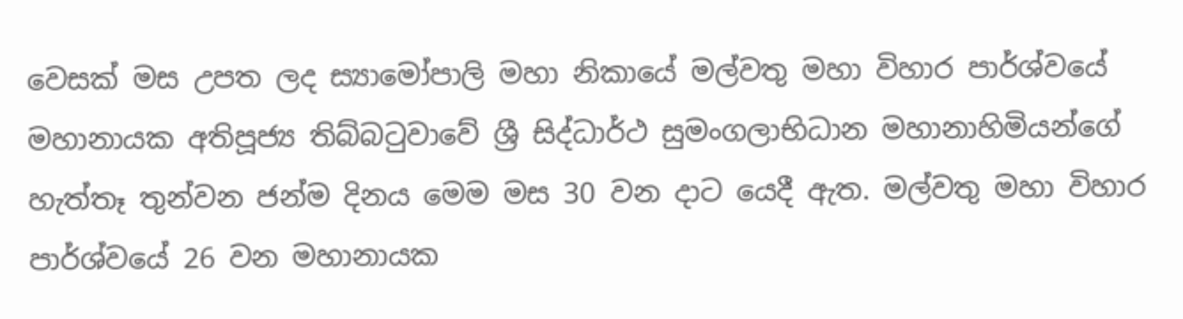වෙසක් මස උපත ලද ස්‍යාමෝපාලි මහා නිකායේ මල්වතු මහා විහාර පාර්ශ්වයේ මහානායක අතිපූජ්‍ය තිබ්බටුවාවේ ශ්‍රී සිද්ධාර්ථ සුමංගලාභිධාන මහානාහිමියන්ගේ හැත්තෑ තුන්වන ජන්ම දිනය මෙම මස 30 වන දාට යෙදී ඇත. මල්වතු මහා විහාර පාර්ශ්වයේ 26 වන මහානායක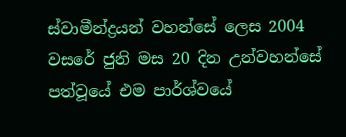ස්වාමීන්ද්‍රයන් වහන්සේ ලෙස 2004 වසරේ ජුනි මස 20 දින උන්වහන්සේ පත්වූයේ එම පාර්ශ්වයේ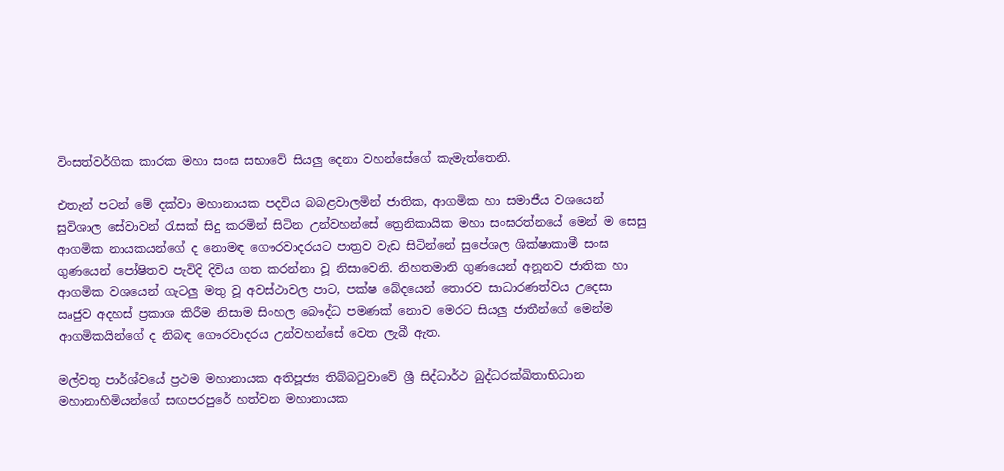විංසත්වර්ගික කාරක මහා සංඝ සභාවේ සියලු දෙනා වහන්සේගේ කැමැත්තෙනි.

එතැන් පටන් මේ දක්වා මහානායක පදවිය බබළවාලමින් ජාතික, ආගමික හා සමාජීය වශයෙන් සුවිශාල සේවාවන් රැසක් සිදු කරමින් සිටින උන්වහන්සේ ත්‍රෙනිකායික මහා සංඝරත්නයේ මෙන් ම සෙසු ආගමික නායකයන්ගේ ද නොමඳ ගෞරවාදරයට පාත්‍රව වැඩ සිටින්නේ සුපේශල ශික්ෂාකාමී සංඝ ගුණයෙන් පෝෂිතව පැවිදි දිවිය ගත කරන්නා වූ නිසාවෙනි. නිහතමානි ගුණයෙන් අනූනව ජාතික හා ආගමික වශයෙන් ගැටලු මතු වූ අවස්ථාවල පාට, පක්ෂ බේදයෙන් තොරව සාධාරණත්වය උදෙසා ඍජුව අදහස් ප්‍රකාශ කිරීම නිසාම සිංහල බෞද්ධ පමණක් නොව මෙරට සියලු ජාතීන්ගේ මෙන්ම ආගමිකයින්ගේ ද නිබඳ ගෞරවාදරය උන්වහන්සේ වෙත ලැබී ඇත.

මල්වතු පාර්ශ්වයේ ප්‍රථම මහානායක අතිපූජ්‍ය තිබ්බටුවාවේ ශ්‍රී සිද්ධාර්ථ බුද්ධරක්ඛිතාභිධාන මහානාහිමියන්ගේ සඟපරපුරේ හත්වන මහානායක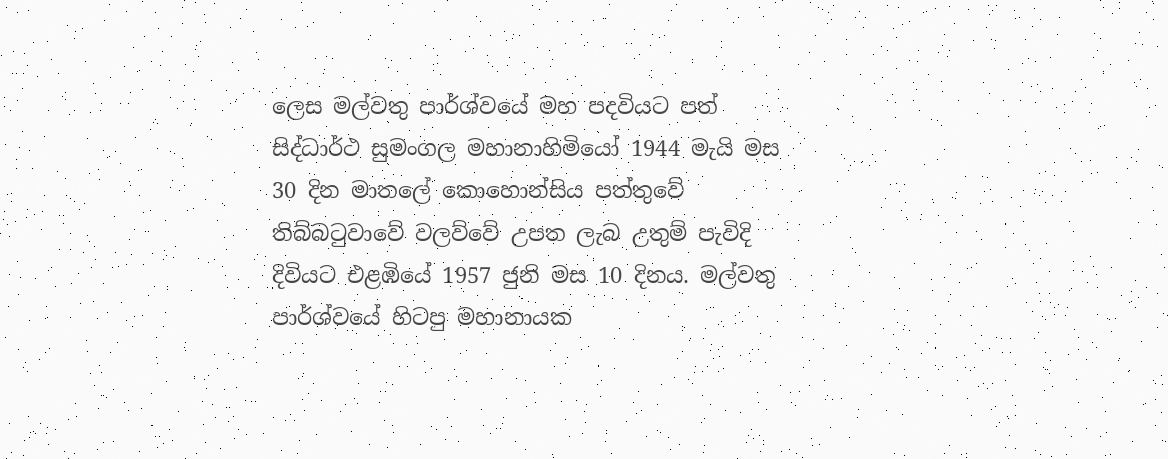ලෙස මල්වතු පාර්ශ්වයේ මහ පදවියට පත් සිද්ධාර්ථ සුමංගල මහානාහිමියෝ 1944 මැයි මස 30 දින මාතලේ කොහොන්සිය පත්තුවේ තිබ්බටුවාවේ වලව්වේ උපත ලැබ උතුම් පැවිදි දිවියට එළඹියේ 1957 ජුනි මස 10 දිනය. මල්වතු පාර්ශ්වයේ හිටපු මහානායක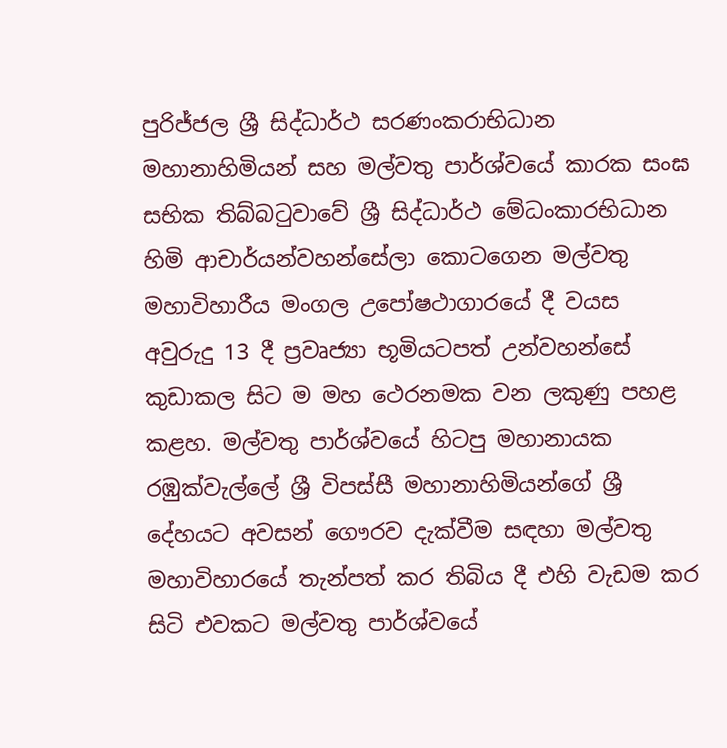පුරිජ්ජල ශ්‍රී සිද්ධාර්ථ සරණංකරාභිධාන මහානාහිමියන් සහ මල්වතු පාර්ශ්වයේ කාරක සංඝ සභික තිබ්බටුවාවේ ශ්‍රී සිද්ධාර්ථ මේධංකාරභිධාන හිමි ආචාර්යන්වහන්සේලා කොටගෙන මල්වතු මහාවිහාරීය මංගල උපෝෂථාගාරයේ දී වයස අවුරුදු 13 දී ප්‍රවෘජ්‍යා භූමියටපත් උන්වහන්සේ කුඩාකල සිට ම මහ ථෙරනමක වන ලකුණු පහළ කළහ. මල්වතු පාර්ශ්වයේ හිටපු මහානායක රඹුක්වැල්ලේ ශ්‍රී විපස්සී මහානාහිමියන්ගේ ශ්‍රී දේහයට අවසන් ගෞරව දැක්වීම සඳහා මල්වතු මහාවිහාරයේ තැන්පත් කර තිබිය දී එහි වැඩම කර සිටි එවකට මල්වතු පාර්ශ්වයේ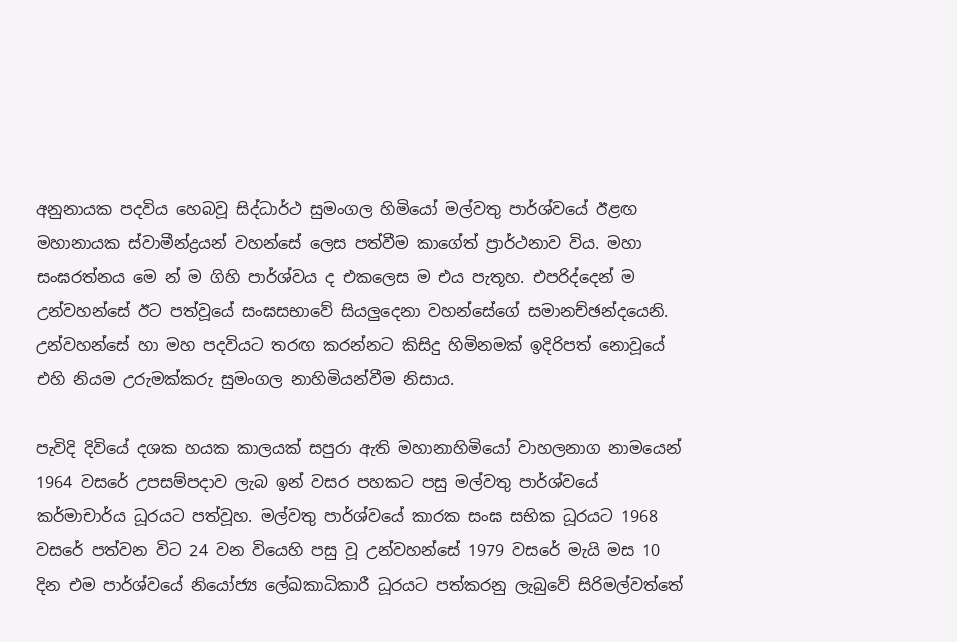අනුනායක පදවිය හෙබවූ සිද්ධාර්ථ සුමංගල හිමියෝ මල්වතු පාර්ශ්වයේ ඊළඟ මහානායක ස්වාමීන්ද්‍රයන් වහන්සේ ලෙස පත්වීම කාගේත් ප්‍රාර්ථනාව විය. මහා සංඝරත්නය මෙ න් ම ගිහි පාර්ශ්වය ද එකලෙස ම එය පැතූහ. එපරිද්දෙන් ම උන්වහන්සේ ඊට පත්වූයේ සංඝසභාවේ සියලුදෙනා වහන්සේගේ සමානච්ඡන්දයෙනි. උන්වහන්සේ හා මහ පදවියට තරඟ කරන්නට කිසිදු හිමිනමක් ඉදිරිපත් නොවූයේ එහි නියම උරුමක්කරු සුමංගල නාහිමියන්වීම නිසාය.

පැවිදි දිවියේ දශක හයක කාලයක් සපුරා ඇති මහානාහිමියෝ වාහලනාග නාමයෙන් 1964 වසරේ උපසම්පදාව ලැබ ඉන් වසර පහකට පසු මල්වතු පාර්ශ්වයේ කර්මාචාර්ය ධූරයට පත්වූහ. මල්වතු පාර්ශ්වයේ කාරක සංඝ සභික ධූරයට 1968 වසරේ පත්වන විට 24 වන වියෙහි පසු වූ උන්වහන්සේ 1979 වසරේ මැයි මස 10 දින එම පාර්ශ්වයේ නියෝජ්‍ය ලේඛකාධිකාරී ධූරයට පත්කරනු ලැබුවේ සිරිමල්වත්තේ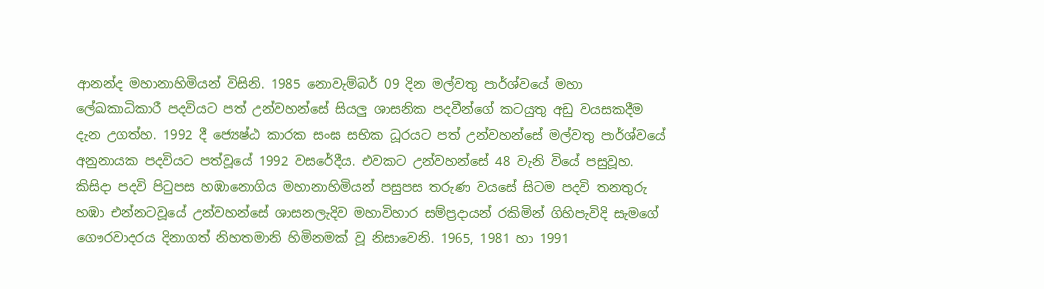ආනන්ද මහානාහිමියන් විසිනි. 1985 නොවැම්බර් 09 දින මල්වතු පාර්ශ්වයේ මහා ලේඛකාධිකාරී පදවියට පත් උන්වහන්සේ සියලු ශාසනික පදවීන්ගේ කටයුතු අඩු වයසකදීම දැන උගත්හ. 1992 දී ජ්‍යෙෂ්ඨ කාරක සංඝ සභික ධූරයට පත් උන්වහන්සේ මල්වතු පාර්ශ්වයේ අනුනායක පදවියට පත්වූයේ 1992 වසරේදීය. එවකට උන්වහන්සේ 48 වැනි වියේ පසුවූහ. කිසිදා පදවි පිටුපස හඹානොගිය මහානාහිමියන් පසුපස තරුණ වයසේ සිටම පදවි තනතුරු හඹා එන්නටවූයේ උන්වහන්සේ ශාසනලැදිව මහාවිහාර සම්ප්‍රදායන් රකිමින් ගිහිපැවිදි සැමගේ ගෞරවාදරය දිනාගත් නිහතමානි හිමිනමක් වූ නිසාවෙනි. 1965, 1981 හා 1991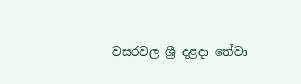වසරවල ශ්‍රී දළදා තේවා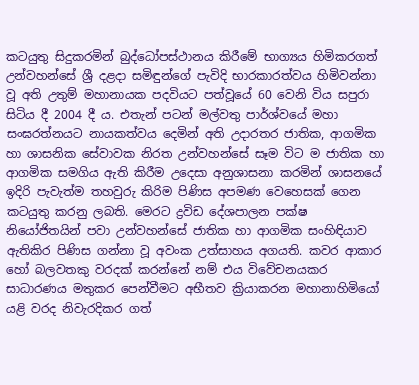කටයුතු සිදුකරමින් බුද්ධෝපස්ථානය කිරීමේ භාග්‍යය හිමිකරගත් උන්වහන්සේ ශ්‍රී දළදා සමිඳුන්ගේ පැවිදි භාරකාරත්වය හිමිවන්නා වූ අති උතුම් මහානායක පදවියට පත්වූයේ 60 වෙනි විය සපුරා සිටිය දී 2004 දී ය. එතැන් පටන් මල්වතු පාර්ශ්වයේ මහා සංඝරත්නයට නායකත්වය දෙමින් අති උදාරතර ජාතික, ආගමික හා ශාසනික සේවාවක නිරත උන්වහන්සේ සෑම විට ම ජාතික හා ආගමික සමගිය ඇති කිරීම උදෙසා අනුශාසනා කරමින් ශාසනයේ ඉදිරි පැවැත්ම තහවුරු කිරිම පිණිස අපමණ වෙහෙසක් ගෙන කටයුතු කරනු ලබති. මෙරට ද්‍රවිඩ දේශපාලන පක්ෂ නියෝජිතයින් පවා උන්වහන්සේ ජාතික හා ආගමික සංහිඳියාව ඇතිකිර පිණිස ගන්නා වූ අවංක උත්සාහය අගයති. කවර ආකාර හෝ බලවතකු වරදක් කරන්නේ නම් එය විවේචනයකර සාධාරණය මතුකර පෙන්වීමට අභීතව ක්‍රියාකරන මහානාහිමියෝ යළි වරද නිවැරදිකර ගත්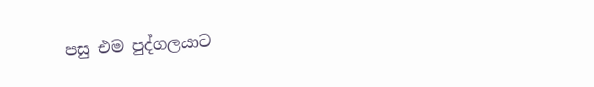පසු එම පුද්ගලයාට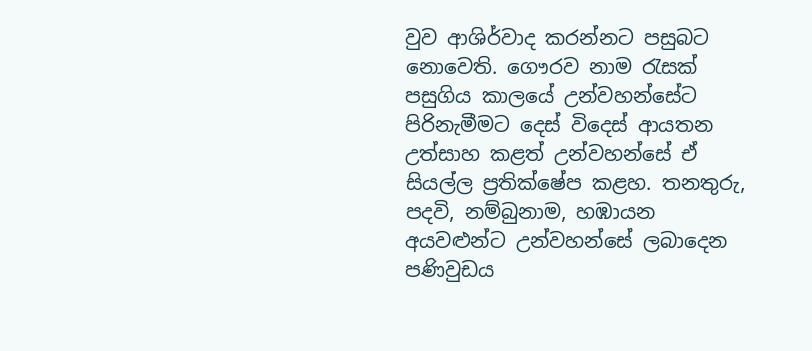වුව ආශිර්වාද කරන්නට පසුබට නොවෙති. ගෞරව නාම රැසක් පසුගිය කාලයේ උන්වහන්සේට පිරිනැමීමට දෙස් විදෙස් ආයතන උත්සාහ කළත් උන්වහන්සේ ඒ සියල්ල ප්‍රතික්ෂේප කළහ. තනතුරු, පදවි, නම්බුනාම, හඹායන අයවළුන්ට උන්වහන්සේ ලබාදෙන පණිවුඩය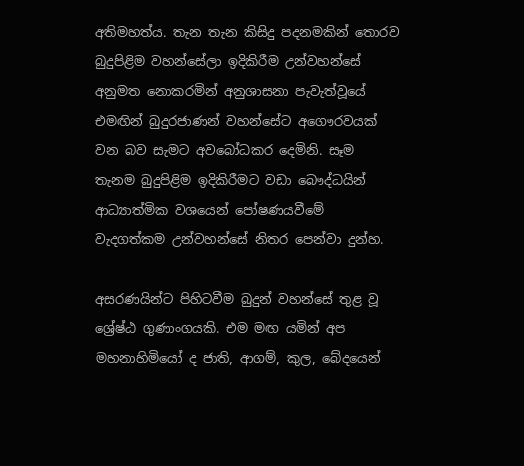අතිමහත්ය. තැන තැන කිසිදු පදනමකින් තොරව බුදුපිළිම වහන්සේලා ඉදිකිරීම උන්වහන්සේ අනුමත නොකරමින් අනුශාසනා පැවැත්වූයේ එමඟින් බුදුරජාණන් වහන්සේට අගෞරවයක් වන බව සැමට අවබෝධකර දෙමිනි. සෑම තැනම බුදුපිළිම ඉදිකිරීමට වඩා බෞද්ධයින් ආධ්‍යාත්මික වශයෙන් පෝෂණයවීමේ වැදගත්කම උන්වහන්සේ නිතර පෙන්වා දුන්හ.

අසරණයින්ට පිහිටවීම බුදුන් වහන්සේ තුළ වූ ශ්‍රේෂ්ඨ ගුණාංගයකි. එම මඟ යමින් අප මහනාහිමියෝ ද ජාති, ආගම්, කුල, බේදයෙන්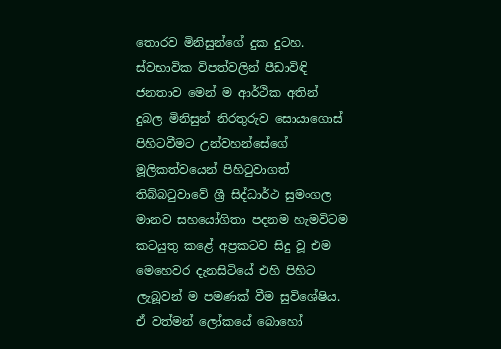තොරව මිනිසුන්ගේ දුක දුටහ. ස්වභාවික විපත්වලින් පීඩාවිඳි ජනතාව මෙන් ම ආර්ථික අතින් දුබල මිනිසුන් නිරතුරුව සොයාගොස් පිහිටවීමට උන්වහන්සේගේ මූලිකත්වයෙන් පිහිටුවාගත් තිබ්බටුවාවේ ශ්‍රී සිද්ධාර්ථ සුමංගල මානව සහයෝගිතා පදනම හැමවිටම කටයුතු කළේ අප්‍රකටව සිදු වූ එම මෙහෙවර දැනසිටියේ එහි පිහිට ලැබූවන් ම පමණක් වීම සුවිශේෂිය. ඒ වත්මන් ලෝකයේ බොහෝ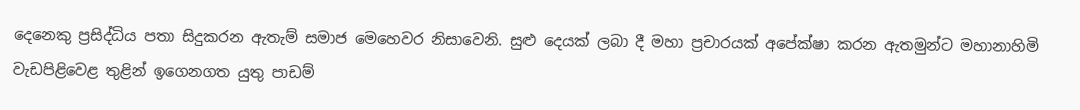දෙනෙකු ප්‍රසිද්ධිය පතා සිදුකරන ඇතැම් සමාජ මෙහෙවර නිසාවෙනි. සුළු දෙයක් ලබා දී මහා ප්‍රචාරයක් අපේක්ෂා කරන ඇතමුන්ට මහානාහිමි වැඩපිළිවෙළ තුළින් ඉගෙනගත යුතු පාඩම්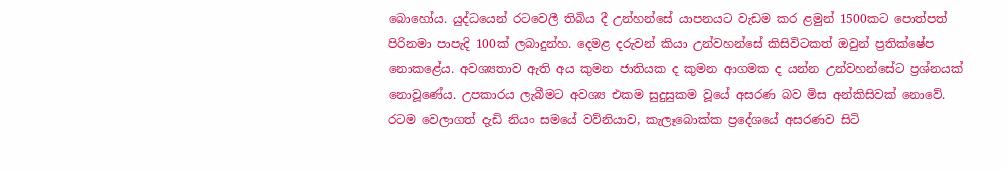බොහෝය. යුද්ධයෙන් රටවෙලී තිබිය දී උන්හන්සේ යාපනයට වැඩම කර ළමුන් 1500කට පොත්පත් පිරිනමා පාපැදි 100ක් ලබාදුන්හ. දෙමළ දරුවන් කියා උන්වහන්සේ කිසිවිටකත් ඔවුන් ප්‍රතික්ෂේප නොකළේය. අවශ්‍යතාව ඇති අය කුමන ජාතියක ද කුමන ආගමක ද යන්න උන්වහන්සේට ප්‍රශ්නයක් නොවූණේය. උපකාරය ලැබීමට අවශ්‍ය එකම සුදුසුකම වූයේ අසරණ බව මිස අන්කිසිවක් නොවේ. රටම වෙලාගත් දැඩි නියං සමයේ වව්නියාව, කැලෑබොක්ක ප්‍රදේශයේ අසරණව සිටි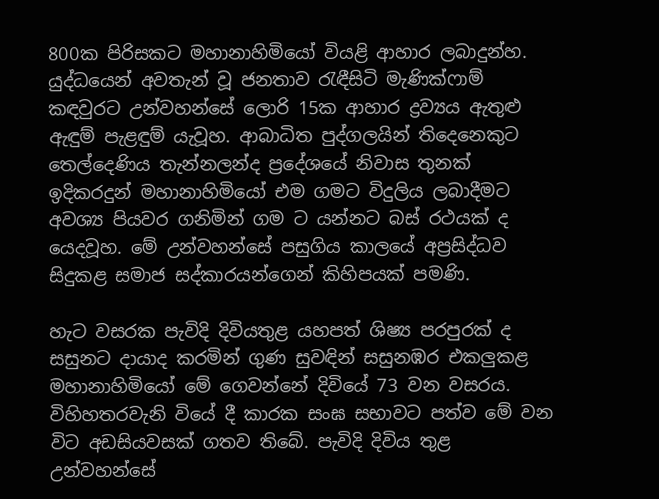800ක පිරිසකට මහානාහිමියෝ වියළි ආහාර ලබාදුන්හ. යුද්ධයෙන් අවතැන් වූ ජනතාව රැඳීසිටි මැණික්ෆාම් කඳවුරට උන්වහන්සේ ලොරි 15ක ආහාර ද්‍රව්‍යය ඇතුළු ඇඳුම් පැළඳුම් යැවූහ. ආබාධිත පුද්ගලයින් තිදෙනෙකුට තෙල්දෙණිය තැන්නලන්ද ප්‍රදේශයේ නිවාස තුනක් ඉදිකරදුන් මහානාහිමියෝ එම ගමට විදුලිය ලබාදීමට අවශ්‍ය පියවර ගනිමින් ගම ට යන්නට බස් රථයක් ද යෙදවූහ. මේ උන්වහන්සේ පසුගිය කාලයේ අප්‍රසිද්ධව සිදුකළ සමාජ සද්කාරයන්ගෙන් කිහිපයක් පමණි.

හැට වසරක පැවිදි දිවියතුළ යහපත් ශිෂ්‍ය පරපුරක් ද සසුනට දායාද කරමින් ගුණ සුවඳින් සසුනඹර එකලුකළ මහානාහිමියෝ මේ ගෙවන්නේ දිවියේ 73 වන වසරය. විහිහතරවැනි වියේ දී කාරක සංඝ සභාවට පත්ව මේ වන විට අඩසියවසක් ගතව තිබේ. පැවිදි දිවිය තුළ උන්වහන්සේ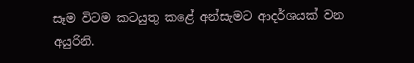සෑම විටම කටයුතු කළේ අන්සැමට ආදර්ශයක් වන අයුරිනි.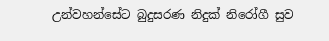උන්වහන්සේට බුදුසරණ නිදුක් නිරෝගී සුව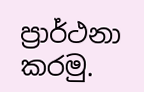ප්‍රාර්ථනා කරමු.